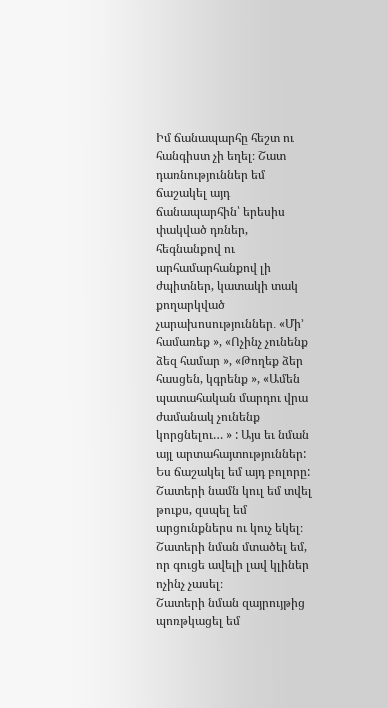Իմ ճանապարհը հեշտ ու հանգիստ չի եղել։ Շատ դառնություններ եմ ճաշակել այդ ճանապարհին՝ երեսիս փակված դռներ, հեգնանքով ու արհամարհանքով լի ժպիտներ, կատակի տակ քողարկված չարախոսություններ․ «Մի’ համառեք », «Ոչինչ չունենք ձեզ համար », «Թողեք ձեր հասցեն, կգրենք », «Ամեն պատահական մարդու վրա ժամանակ չունենք կորցնելու… » : Այս եւ նման այլ արտահայտություններ: Ես ճաշակել եմ այդ բոլորը:
Շատերի նամն կուլ եմ տվել թուքս, զսպել եմ արցունքներս ու կուչ եկել։
Շատերի նման մտածել եմ, որ գուցե ավելի լավ կլիներ ոչինչ չասել։
Շատերի նման զայրույթից պոռթկացել եմ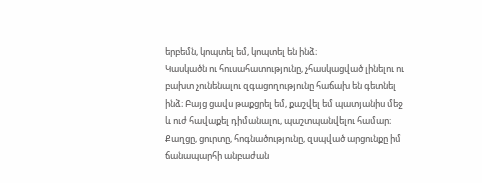երբեմն, կոպտել եմ, կոպտել են ինձ։
Կասկածն ու հուսահատությունը, չհասկացված լինելու ու բախտ չունենալու զգացողությունը հաճախ են գետնել ինձ։ Բայց ցավս թաքցրել եմ, քաշվել եմ պատյանիս մեջ և ուժ հավաքել դիմանալու, պաշտպանվելու համար։
Քաղցը, ցուրտը, հոգնածությունը, զսպված արցունքը իմ ճանապարհի անբաժան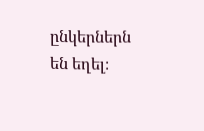ընկերներն են եղել։